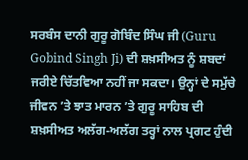ਸਰਬੰਸ ਦਾਨੀ ਗੁਰੂ ਗੋਬਿੰਦ ਸਿੰਘ ਜੀ (Guru Gobind Singh Ji) ਦੀ ਸ਼ਖ਼ਸੀਅਤ ਨੂੰ ਸ਼ਬਦਾਂ ਜਰੀਏ ਚਿੱਤਵਿਆ ਨਹੀਂ ਜਾ ਸਕਦਾ। ਉਨ੍ਹਾਂ ਦੇ ਸਮੁੱਚੇ ਜੀਵਨ ’ਤੇ ਝਾਤ ਮਾਰਨ ’ਤੇ ਗੁਰੂ ਸਾਹਿਬ ਦੀ ਸ਼ਖ਼ਸੀਅਤ ਅਲੱਗ-ਅਲੱਗ ਤਰ੍ਹਾਂ ਨਾਲ ਪ੍ਰਗਟ ਹੁੰਦੀ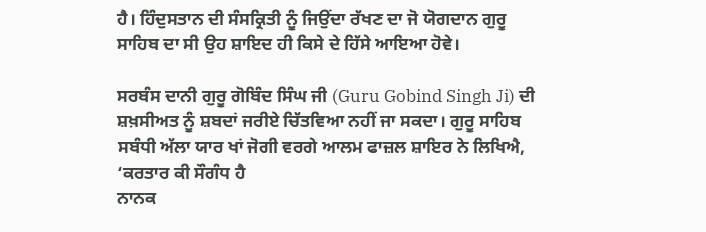ਹੈ। ਹਿੰਦੁਸਤਾਨ ਦੀ ਸੰਸਕ੍ਰਿਤੀ ਨੂੰ ਜਿਉਂਦਾ ਰੱਖਣ ਦਾ ਜੋ ਯੋਗਦਾਨ ਗੁਰੂ ਸਾਹਿਬ ਦਾ ਸੀ ਉਹ ਸ਼ਾਇਦ ਹੀ ਕਿਸੇ ਦੇ ਹਿੱਸੇ ਆਇਆ ਹੋਵੇ।

ਸਰਬੰਸ ਦਾਨੀ ਗੁਰੂ ਗੋਬਿੰਦ ਸਿੰਘ ਜੀ (Guru Gobind Singh Ji) ਦੀ ਸ਼ਖ਼ਸੀਅਤ ਨੂੰ ਸ਼ਬਦਾਂ ਜਰੀਏ ਚਿੱਤਵਿਆ ਨਹੀਂ ਜਾ ਸਕਦਾ। ਗੁਰੂ ਸਾਹਿਬ ਸਬੰਧੀ ਅੱਲਾ ਯਾਰ ਖਾਂ ਜੋਗੀ ਵਰਗੇ ਆਲਮ ਫਾਜ਼ਲ ਸ਼ਾਇਰ ਨੇ ਲਿਖਿਐ,
‘ਕਰਤਾਰ ਕੀ ਸੌਗੰਧ ਹੈ
ਨਾਨਕ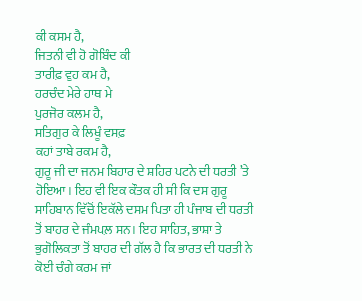ਕੀ ਕਸਮ ਹੈ,
ਜਿਤਨੀ ਵੀ ਹੋ ਗੋਬਿੰਦ ਕੀ
ਤਾਰੀਫ਼ ਵੁਹ ਕਮ ਹੈ,
ਹਰਚੰਦ ਮੇਰੇ ਹਾਥ ਮੇ
ਪੁਰਜੋਰ ਕਲਮ ਹੈ,
ਸਤਿਗੁਰ ਕੇ ਲਿਖੂੰ ਵਸਫ਼
ਕਹਾਂ ਤਾਬੇ ਰਕਮ ਹੈ,
ਗੁਰੂ ਜੀ ਦਾ ਜਨਮ ਬਿਹਾਰ ਦੇ ਸ਼ਹਿਰ ਪਟਨੇ ਦੀ ਧਰਤੀ ’ਤੇ ਹੋਇਆ। ਇਹ ਵੀ ਇਕ ਕੌਤਕ ਹੀ ਸੀ ਕਿ ਦਸ ਗੁਰੂ ਸਾਹਿਬਾਨ ਵਿੱਚੋਂ ਇਕੱਲੇ ਦਸਮ ਪਿਤਾ ਹੀ ਪੰਜਾਬ ਦੀ ਧਰਤੀ ਤੋਂ ਬਾਹਰ ਦੇ ਜੰਮਪਲ਼ ਸਨ। ਇਹ ਸਾਹਿਤ, ਭਾਸ਼ਾ ਤੇ ਭੁਗੋਲਿਕਤਾ ਤੋਂ ਬਾਹਰ ਦੀ ਗੱਲ ਹੈ ਕਿ ਭਾਰਤ ਦੀ ਧਰਤੀ ਨੇ ਕੋਈ ਚੰਗੇ ਕਰਮ ਜਾਂ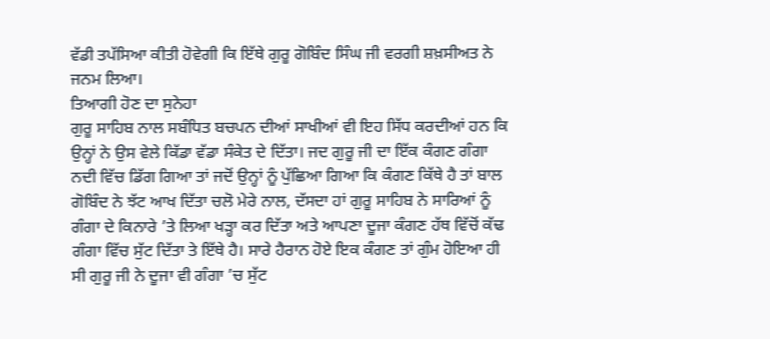ਵੱਡੀ ਤਪੱਸਿਆ ਕੀਤੀ ਹੋਵੇਗੀ ਕਿ ਇੱਥੇ ਗੁਰੂ ਗੋਬਿੰਦ ਸਿੰਘ ਜੀ ਵਰਗੀ ਸ਼ਖ਼ਸੀਅਤ ਨੇ ਜਨਮ ਲਿਆ।
ਤਿਆਗੀ ਹੋਣ ਦਾ ਸੁਨੇਹਾ
ਗੁਰੂ ਸਾਹਿਬ ਨਾਲ ਸਬੰਧਿਤ ਬਚਪਨ ਦੀਆਂ ਸਾਖੀਆਂ ਵੀ ਇਹ ਸਿੱਧ ਕਰਦੀਆਂ ਹਨ ਕਿ ਉਨ੍ਹਾਂ ਨੇ ਉਸ ਵੇਲੇ ਕਿੱਡਾ ਵੱਡਾ ਸੰਕੇਤ ਦੇ ਦਿੱਤਾ। ਜਦ ਗੁਰੂ ਜੀ ਦਾ ਇੱਕ ਕੰਗਣ ਗੰਗਾ ਨਦੀ ਵਿੱਚ ਡਿੱਗ ਗਿਆ ਤਾਂ ਜਦੋਂ ਉਨ੍ਹਾਂ ਨੂੰ ਪੁੱਛਿਆ ਗਿਆ ਕਿ ਕੰਗਣ ਕਿੱਥੇ ਹੈ ਤਾਂ ਬਾਲ ਗੋਬਿੰਦ ਨੇ ਝੱਟ ਆਖ ਦਿੱਤਾ ਚਲੋ ਮੇਰੇ ਨਾਲ, ਦੱਸਦਾ ਹਾਂ ਗੁਰੂ ਸਾਹਿਬ ਨੇ ਸਾਰਿਆਂ ਨੂੰ ਗੰਗਾ ਦੇ ਕਿਨਾਰੇ ’ਤੇ ਲਿਆ ਖੜ੍ਹਾ ਕਰ ਦਿੱਤਾ ਅਤੇ ਆਪਣਾ ਦੂਜਾ ਕੰਗਣ ਹੱਥ ਵਿੱਚੋਂ ਕੱਢ ਗੰਗਾ ਵਿੱਚ ਸੁੱਟ ਦਿੱਤਾ ਤੇ ਇੱਥੇ ਹੈ। ਸਾਰੇ ਹੈਰਾਨ ਹੋਏ ਇਕ ਕੰਗਣ ਤਾਂ ਗੁੰਮ ਹੋਇਆ ਹੀ ਸੀ ਗੁਰੂ ਜੀ ਨੇ ਦੂਜਾ ਵੀ ਗੰਗਾ ’ਚ ਸੁੱਟ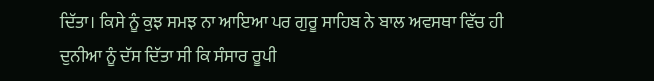ਦਿੱਤਾ। ਕਿਸੇ ਨੂੰ ਕੁਝ ਸਮਝ ਨਾ ਆਇਆ ਪਰ ਗੁਰੂ ਸਾਹਿਬ ਨੇ ਬਾਲ ਅਵਸਥਾ ਵਿੱਚ ਹੀ ਦੁਨੀਆ ਨੂੰ ਦੱਸ ਦਿੱਤਾ ਸੀ ਕਿ ਸੰਸਾਰ ਰੂਪੀ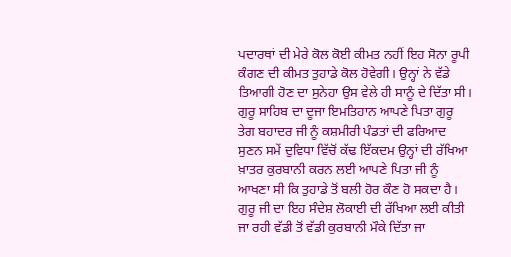ਪਦਾਰਥਾਂ ਦੀ ਮੇਰੇ ਕੋਲ ਕੋਈ ਕੀਮਤ ਨਹੀਂ ਇਹ ਸੋਨਾ ਰੂਪੀ ਕੰਗਣ ਦੀ ਕੀਮਤ ਤੁਹਾਡੇ ਕੋਲ ਹੋਵੇਗੀ। ਉਨ੍ਹਾਂ ਨੇ ਵੱਡੇ ਤਿਆਗੀ ਹੋਣ ਦਾ ਸੁਨੇਹਾ ਉਸ ਵੇਲੇ ਹੀ ਸਾਨੂੰ ਦੇ ਦਿੱਤਾ ਸੀ। ਗੁਰੂ ਸਾਹਿਬ ਦਾ ਦੂਜਾ ਇਮਤਿਹਾਨ ਆਪਣੇ ਪਿਤਾ ਗੁਰੂ ਤੇਗ ਬਹਾਦਰ ਜੀ ਨੂੰ ਕਸ਼ਮੀਰੀ ਪੰਡਤਾਂ ਦੀ ਫਰਿਆਦ ਸੁਣਨ ਸਮੇਂ ਦੁਵਿਧਾ ਵਿੱਚੋਂ ਕੱਢ ਇੱਕਦਮ ਉਨ੍ਹਾਂ ਦੀ ਰੱਖਿਆ ਖ਼ਾਤਰ ਕੁਰਬਾਨੀ ਕਰਨ ਲਈ ਆਪਣੇ ਪਿਤਾ ਜੀ ਨੂੰ ਆਖਣਾ ਸੀ ਕਿ ਤੁਹਾਡੇ ਤੋਂ ਬਲੀ ਹੋਰ ਕੌਣ ਹੋ ਸਕਦਾ ਹੈ। ਗੁਰੂ ਜੀ ਦਾ ਇਹ ਸੰਦੇਸ਼ ਲੋਕਾਈ ਦੀ ਰੱਖਿਆ ਲਈ ਕੀਤੀ ਜਾ ਰਹੀ ਵੱਡੀ ਤੋਂ ਵੱਡੀ ਕੁਰਬਾਨੀ ਮੌਕੇ ਦਿੱਤਾ ਜਾ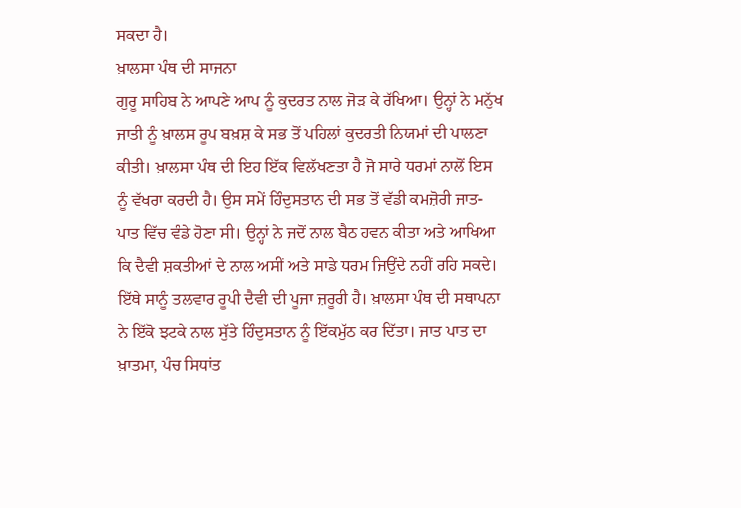ਸਕਦਾ ਹੈ।
ਖ਼ਾਲਸਾ ਪੰਥ ਦੀ ਸਾਜਨਾ
ਗੁਰੂ ਸਾਹਿਬ ਨੇ ਆਪਣੇ ਆਪ ਨੂੰ ਕੁਦਰਤ ਨਾਲ ਜੋੜ ਕੇ ਰੱਖਿਆ। ਉਨ੍ਹਾਂ ਨੇ ਮਨੁੱਖ ਜਾਤੀ ਨੂੰ ਖ਼ਾਲਸ ਰੂਪ ਬਖ਼ਸ਼ ਕੇ ਸਭ ਤੋਂ ਪਹਿਲਾਂ ਕੁਦਰਤੀ ਨਿਯਮਾਂ ਦੀ ਪਾਲਣਾ ਕੀਤੀ। ਖ਼ਾਲਸਾ ਪੰਥ ਦੀ ਇਹ ਇੱਕ ਵਿਲੱਖਣਤਾ ਹੈ ਜੋ ਸਾਰੇ ਧਰਮਾਂ ਨਾਲੋਂ ਇਸ ਨੂੰ ਵੱਖਰਾ ਕਰਦੀ ਹੈ। ਉਸ ਸਮੇਂ ਹਿੰਦੁਸਤਾਨ ਦੀ ਸਭ ਤੋਂ ਵੱਡੀ ਕਮਜ਼ੋਰੀ ਜਾਤ-ਪਾਤ ਵਿੱਚ ਵੰਡੇ ਹੋਣਾ ਸੀ। ਉਨ੍ਹਾਂ ਨੇ ਜਦੋਂ ਨਾਲ ਬੈਠ ਹਵਨ ਕੀਤਾ ਅਤੇ ਆਖਿਆ ਕਿ ਦੈਵੀ ਸ਼ਕਤੀਆਂ ਦੇ ਨਾਲ ਅਸੀਂ ਅਤੇ ਸਾਡੇ ਧਰਮ ਜਿਉਂਦੇ ਨਹੀਂ ਰਹਿ ਸਕਦੇ। ਇੱਥੇ ਸਾਨੂੰ ਤਲਵਾਰ ਰੂਪੀ ਦੈਵੀ ਦੀ ਪੂਜਾ ਜ਼ਰੂਰੀ ਹੈ। ਖ਼ਾਲਸਾ ਪੰਥ ਦੀ ਸਥਾਪਨਾ ਨੇ ਇੱਕੋ ਝਟਕੇ ਨਾਲ ਸੁੱਤੇ ਹਿੰਦੁਸਤਾਨ ਨੂੰ ਇੱਕਮੁੱਠ ਕਰ ਦਿੱਤਾ। ਜਾਤ ਪਾਤ ਦਾ ਖ਼ਾਤਮਾ, ਪੰਚ ਸਿਧਾਂਤ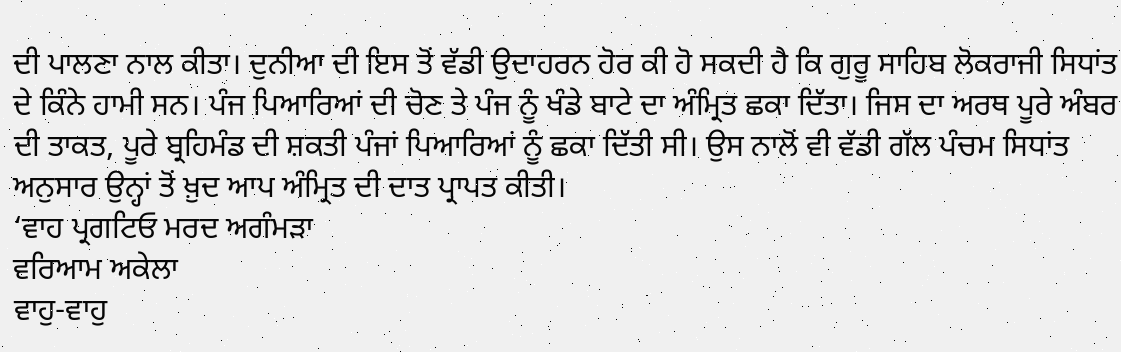ਦੀ ਪਾਲਣਾ ਨਾਲ ਕੀਤਾ। ਦੁਨੀਆ ਦੀ ਇਸ ਤੋਂ ਵੱਡੀ ਉਦਾਹਰਨ ਹੋਰ ਕੀ ਹੋ ਸਕਦੀ ਹੈ ਕਿ ਗੁਰੂ ਸਾਹਿਬ ਲੋਕਰਾਜੀ ਸਿਧਾਂਤ ਦੇ ਕਿੰਨੇ ਹਾਮੀ ਸਨ। ਪੰਜ ਪਿਆਰਿਆਂ ਦੀ ਚੋਣ ਤੇ ਪੰਜ ਨੂੰ ਖੰਡੇ ਬਾਟੇ ਦਾ ਅੰਮ੍ਰਿਤ ਛਕਾ ਦਿੱਤਾ। ਜਿਸ ਦਾ ਅਰਥ ਪੂਰੇ ਅੰਬਰ ਦੀ ਤਾਕਤ, ਪੂਰੇ ਬ੍ਰਹਿਮੰਡ ਦੀ ਸ਼ਕਤੀ ਪੰਜਾਂ ਪਿਆਰਿਆਂ ਨੂੰ ਛਕਾ ਦਿੱਤੀ ਸੀ। ਉਸ ਨਾਲੋਂ ਵੀ ਵੱਡੀ ਗੱਲ ਪੰਚਮ ਸਿਧਾਂਤ ਅਨੁਸਾਰ ਉਨ੍ਹਾਂ ਤੋਂ ਖ਼ੁਦ ਆਪ ਅੰਮ੍ਰਿਤ ਦੀ ਦਾਤ ਪ੍ਰਾਪਤ ਕੀਤੀ।
‘ਵਾਹ ਪ੍ਰਗਟਿਓ ਮਰਦ ਅਗੰਮੜਾ
ਵਰਿਆਮ ਅਕੇਲਾ
ਵਾਹੁ-ਵਾਹੁ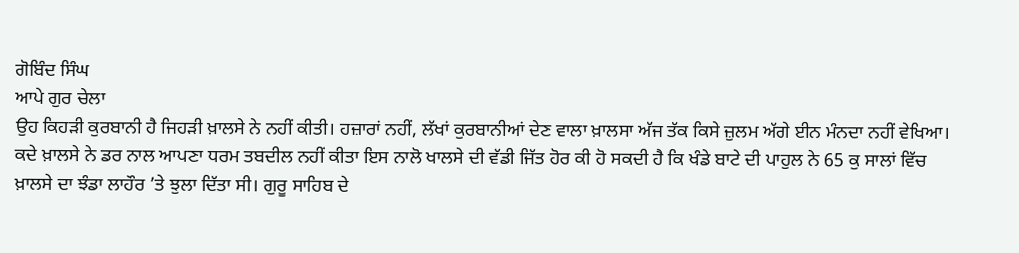ਗੋਬਿੰਦ ਸਿੰਘ
ਆਪੇ ਗੁਰ ਚੇਲਾ
ਉਹ ਕਿਹੜੀ ਕੁਰਬਾਨੀ ਹੈ ਜਿਹੜੀ ਖ਼ਾਲਸੇ ਨੇ ਨਹੀਂ ਕੀਤੀ। ਹਜ਼ਾਰਾਂ ਨਹੀਂ, ਲੱਖਾਂ ਕੁਰਬਾਨੀਆਂ ਦੇਣ ਵਾਲਾ ਖ਼ਾਲਸਾ ਅੱਜ ਤੱਕ ਕਿਸੇ ਜ਼ੁਲਮ ਅੱਗੇ ਈਨ ਮੰਨਦਾ ਨਹੀਂ ਵੇਖਿਆ। ਕਦੇ ਖ਼ਾਲਸੇ ਨੇ ਡਰ ਨਾਲ ਆਪਣਾ ਧਰਮ ਤਬਦੀਲ ਨਹੀਂ ਕੀਤਾ ਇਸ ਨਾਲੋ ਖਾਲਸੇ ਦੀ ਵੱਡੀ ਜਿੱਤ ਹੋਰ ਕੀ ਹੋ ਸਕਦੀ ਹੈ ਕਿ ਖੰਡੇ ਬਾਟੇ ਦੀ ਪਾਹੁਲ ਨੇ 65 ਕੁ ਸਾਲਾਂ ਵਿੱਚ ਖ਼ਾਲਸੇ ਦਾ ਝੰਡਾ ਲਾਹੌਰ ’ਤੇ ਝੁਲਾ ਦਿੱਤਾ ਸੀ। ਗੁਰੂ ਸਾਹਿਬ ਦੇ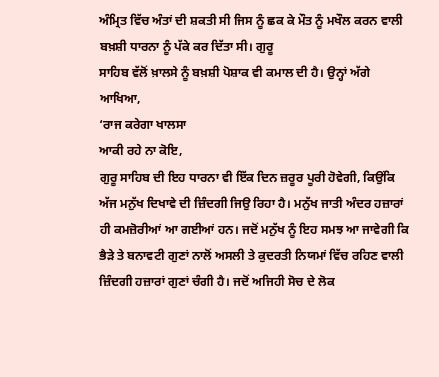ਅੰਮ੍ਰਿਤ ਵਿੱਚ ਅੰਤਾਂ ਦੀ ਸ਼ਕਤੀ ਸੀ ਜਿਸ ਨੂੰ ਛਕ ਕੇ ਮੌਤ ਨੂੰ ਮਖੌਲ ਕਰਨ ਵਾਲੀ ਬਖ਼ਸ਼ੀ ਧਾਰਨਾ ਨੂੰ ਪੱਕੇ ਕਰ ਦਿੱਤਾ ਸੀ। ਗੁਰੂ
ਸਾਹਿਬ ਵੱਲੋਂ ਖ਼ਾਲਸੇ ਨੂੰ ਬਖ਼ਸ਼ੀ ਪੋਸ਼ਾਕ ਵੀ ਕਮਾਲ ਦੀ ਹੈ। ਉਨ੍ਹਾਂ ਅੱਗੇ ਆਖਿਆ,
‘ਰਾਜ ਕਰੇਗਾ ਖਾਲਸਾ
ਆਕੀ ਰਹੇ ਨਾ ਕੋਇ,
ਗੁਰੂ ਸਾਹਿਬ ਦੀ ਇਹ ਧਾਰਨਾ ਵੀ ਇੱਕ ਦਿਨ ਜ਼ਰੂਰ ਪੂਰੀ ਹੋਵੇਗੀ, ਕਿਉਂਕਿ ਅੱਜ ਮਨੁੱਖ ਦਿਖਾਵੇ ਦੀ ਜ਼ਿੰਦਗੀ ਜਿਉ ਰਿਹਾ ਹੈ। ਮਨੁੱਖ ਜਾਤੀ ਅੰਦਰ ਹਜ਼ਾਰਾਂ ਹੀ ਕਮਜ਼ੋਰੀਆਂ ਆ ਗਈਆਂ ਹਨ। ਜਦੋਂ ਮਨੁੱਖ ਨੂੰ ਇਹ ਸਮਝ ਆ ਜਾਵੇਗੀ ਕਿ ਭੈੜੇ ਤੇ ਬਨਾਵਟੀ ਗੁਣਾਂ ਨਾਲੋਂ ਅਸਲੀ ਤੇ ਕੁਦਰਤੀ ਨਿਯਮਾਂ ਵਿੱਚ ਰਹਿਣ ਵਾਲੀ ਜ਼ਿੰਦਗੀ ਹਜ਼ਾਰਾਂ ਗੁਣਾਂ ਚੰਗੀ ਹੈ। ਜਦੋਂ ਅਜਿਹੀ ਸੋਚ ਦੇ ਲੋਕ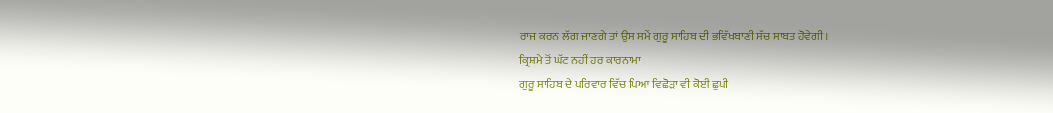ਰਾਜ ਕਰਨ ਲੱਗ ਜਾਣਗੇ ਤਾਂ ਉਸ ਸਮੇਂ ਗੁਰੂ ਸਾਹਿਬ ਦੀ ਭਵਿੱਖਬਾਣੀ ਸੱਚ ਸਾਬਤ ਹੋਵੇਗੀ।
ਕ੍ਰਿਸ਼ਮੇ ਤੋਂ ਘੱਟ ਨਹੀਂ ਹਰ ਕਾਰਨਾਮਾ
ਗੁਰੂ ਸਾਹਿਬ ਦੇ ਪਰਿਵਾਰ ਵਿੱਚ ਪਿਆ ਵਿਛੋੜਾ ਵੀ ਕੋਈ ਛੁਪੀ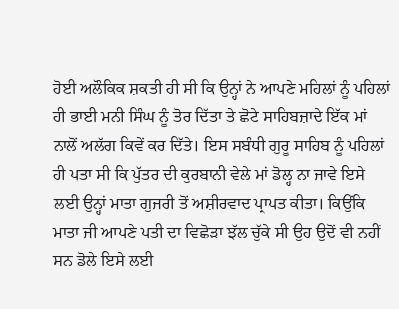ਹੋਈ ਅਲੌਕਿਕ ਸ਼ਕਤੀ ਹੀ ਸੀ ਕਿ ਉਨ੍ਹਾਂ ਨੇ ਆਪਣੇ ਮਹਿਲਾਂ ਨੂੰ ਪਹਿਲਾਂ ਹੀ ਭਾਈ ਮਨੀ ਸਿੰਘ ਨੂੰ ਤੋਰ ਦਿੱਤਾ ਤੇ ਛੋਟੇ ਸਾਹਿਬਜ਼ਾਦੇ ਇੱਕ ਮਾਂ ਨਾਲੋਂ ਅਲੱਗ ਕਿਵੇਂ ਕਰ ਦਿੱਤੇ। ਇਸ ਸਬੰਧੀ ਗੁਰੂ ਸਾਹਿਬ ਨੂੰ ਪਹਿਲਾਂ ਹੀ ਪਤਾ ਸੀ ਕਿ ਪੁੱਤਰ ਦੀ ਕੁਰਬਾਨੀ ਵੇਲੇ ਮਾਂ ਡੋਲ੍ਹ ਨਾ ਜਾਵੇ ਇਸੇ ਲਈ ਉਨ੍ਹਾਂ ਮਾਤਾ ਗੁਜਰੀ ਤੋਂ ਅਸ਼ੀਰਵਾਦ ਪ੍ਰਾਪਤ ਕੀਤਾ। ਕਿਉਂਕਿ ਮਾਤਾ ਜੀ ਆਪਣੇ ਪਤੀ ਦਾ ਵਿਛੋੜਾ ਝੱਲ ਚੁੱਕੇ ਸੀ ਉਹ ਉਦੋਂ ਵੀ ਨਹੀਂ ਸਨ ਡੋਲੇ ਇਸੇ ਲਈ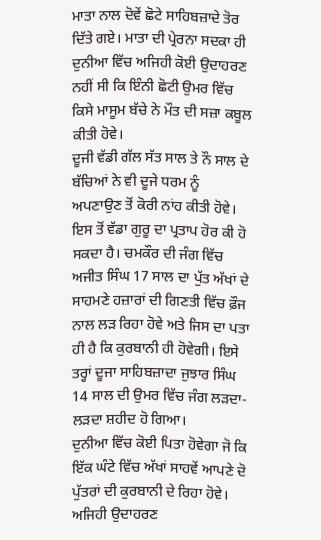ਮਾਤਾ ਨਾਲ ਦੋਵੇਂ ਛੋਟੇ ਸਾਹਿਬਜ਼ਾਦੇ ਤੋਰ ਦਿੱਤੇ ਗਏ। ਮਾਤਾ ਦੀ ਪ੍ਰੇਰਨਾ ਸਦਕਾ ਹੀ ਦੁਨੀਆ ਵਿੱਚ ਅਜਿਹੀ ਕੋਈ ਉਦਾਹਰਣ ਨਹੀਂ ਸੀ ਕਿ ਇੰਨੀ ਛੋਟੀ ਉਮਰ ਵਿੱਚ ਕਿਸੇ ਮਾਸੂਮ ਬੱਚੇ ਨੇ ਮੌਤ ਦੀ ਸਜ਼ਾ ਕਬੂਲ ਕੀਤੀ ਹੋਵੇ।
ਦੂਜੀ ਵੱਡੀ ਗੱਲ ਸੱਤ ਸਾਲ ਤੇ ਨੌ ਸਾਲ ਦੇ ਬੱਚਿਆਂ ਨੇ ਵੀ ਦੂਜੇ ਧਰਮ ਨੂੰ ਅਪਣਾਉਣ ਤੋਂ ਕੋਰੀ ਨਾਂਹ ਕੀਤੀ ਹੋਵੇ। ਇਸ ਤੋਂ ਵੱਡਾ ਗੁਰੂ ਦਾ ਪ੍ਰਤਾਪ ਹੋਰ ਕੀ ਹੋ ਸਕਦਾ ਹੈ। ਚਮਕੌਰ ਦੀ ਜੰਗ ਵਿੱਚ ਅਜੀਤ ਸਿੰਘ 17 ਸਾਲ ਦਾ ਪੁੱਤ ਅੱਖਾਂ ਦੇ ਸਾਹਮਣੇ ਹਜ਼ਾਰਾਂ ਦੀ ਗਿਣਤੀ ਵਿੱਚ ਫ਼ੌਜ ਨਾਲ ਲੜ ਰਿਹਾ ਹੋਵੇ ਅਤੇ ਜਿਸ ਦਾ ਪਤਾ ਹੀ ਹੈ ਕਿ ਕੁਰਬਾਨੀ ਹੀ ਹੋਵੇਗੀ। ਇਸੇ ਤਰ੍ਹਾਂ ਦੂਜਾ ਸਾਹਿਬਜ਼ਾਦਾ ਜੁਝਾਰ ਸਿੰਘ 14 ਸਾਲ ਦੀ ਉਮਰ ਵਿੱਚ ਜੰਗ ਲੜਦਾ-ਲੜਦਾ ਸ਼ਹੀਦ ਹੋ ਗਿਆ।
ਦੁਨੀਆ ਵਿੱਚ ਕੋਈ ਪਿਤਾ ਹੋਵੇਗਾ ਜੋ ਕਿ ਇੱਕ ਘੰਟੇ ਵਿੱਚ ਅੱਖਾਂ ਸਾਹਵੇਂ ਆਪਣੇ ਦੋ ਪੁੱਤਰਾਂ ਦੀ ਕੁਰਬਾਨੀ ਦੇ ਰਿਹਾ ਹੋਵੇ। ਅਜਿਹੀ ਉਦਾਹਰਣ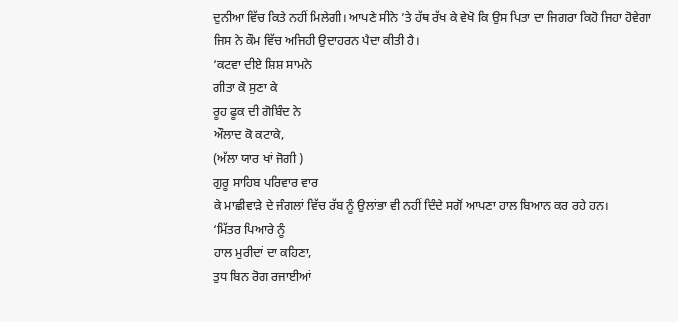ਦੁਨੀਆ ਵਿੱਚ ਕਿਤੇ ਨਹੀਂ ਮਿਲੇਗੀ। ਆਪਣੇ ਸੀਨੇ ’ਤੇ ਹੱਥ ਰੱਖ ਕੇ ਵੇਖੋ ਕਿ ਉਸ ਪਿਤਾ ਦਾ ਜਿਗਰਾ ਕਿਹੋ ਜਿਹਾ ਹੋਵੇਗਾ ਜਿਸ ਨੇ ਕੌਮ ਵਿੱਚ ਅਜਿਹੀ ਉਦਾਹਰਨ ਪੈਦਾ ਕੀਤੀ ਹੈ।
‘ਕਟਵਾ ਦੀਏ ਸ਼ਿਸ਼ ਸਾਮਨੇ
ਗੀਤਾ ਕੋ ਸੁਣਾ ਕੇ
ਰੂਹ ਫੂਕ ਦੀ ਗੋਬਿੰਦ ਨੇ
ਔਲਾਦ ਕੋ ਕਟਾਕੇ,
(ਅੱਲਾ ਯਾਰ ਖਾਂ ਜੋਗੀ )
ਗੁਰੂ ਸਾਹਿਬ ਪਰਿਵਾਰ ਵਾਰ
ਕੇ ਮਾਛੀਵਾੜੇ ਦੇ ਜੰਗਲਾਂ ਵਿੱਚ ਰੱਬ ਨੂੰ ਉਲਾਂਭਾ ਵੀ ਨਹੀਂ ਦਿੰਦੇ ਸਗੋਂ ਆਪਣਾ ਹਾਲ ਬਿਆਨ ਕਰ ਰਹੇ ਹਨ।
‘ਮਿੱਤਰ ਪਿਆਰੇ ਨੂੰ
ਹਾਲ ਮੁਰੀਦਾਂ ਦਾ ਕਹਿਣਾ,
ਤੁਧ ਬਿਨ ਰੋਗ ਰਜਾਈਆਂ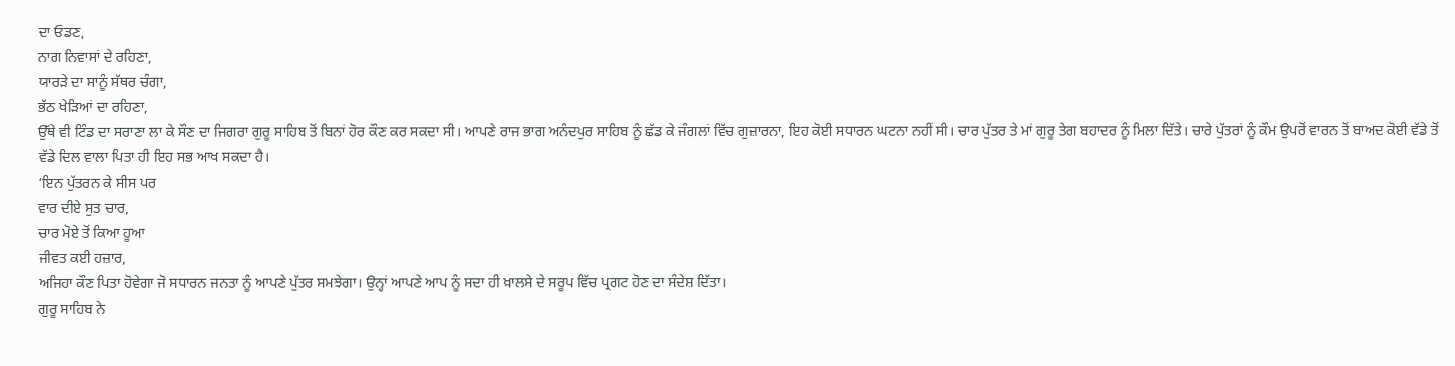ਦਾ ਓਡਣ,
ਨਾਗ ਨਿਵਾਸਾਂ ਦੇ ਰਹਿਣਾ,
ਯਾਰੜੇ ਦਾ ਸਾਨੂੰ ਸੱਥਰ ਚੰਗਾ,
ਭੱਠ ਖੇੜਿਆਂ ਦਾ ਰਹਿਣਾ,
ਉੱਥੇ ਵੀ ਟਿੰਡ ਦਾ ਸਰਾਣਾ ਲਾ ਕੇ ਸੌਣ ਦਾ ਜਿਗਰਾ ਗੁਰੂ ਸਾਹਿਬ ਤੋਂ ਬਿਨਾਂ ਹੋਰ ਕੌਣ ਕਰ ਸਕਦਾ ਸੀ। ਆਪਣੇ ਰਾਜ ਭਾਗ ਅਨੰਦਪੁਰ ਸਾਹਿਬ ਨੂੰ ਛੱਡ ਕੇ ਜੰਗਲਾਂ ਵਿੱਚ ਗੁਜ਼ਾਰਨਾ, ਇਹ ਕੋਈ ਸਧਾਰਨ ਘਟਨਾ ਨਹੀਂ ਸੀ। ਚਾਰ ਪੁੱਤਰ ਤੇ ਮਾਂ ਗੁਰੂ ਤੇਗ ਬਹਾਦਰ ਨੂੰ ਮਿਲਾ ਦਿੱਤੇ। ਚਾਰੇ ਪੁੱਤਰਾਂ ਨੂੰ ਕੌਮ ਉਪਰੋਂ ਵਾਰਨ ਤੋਂ ਬਾਅਦ ਕੋਈ ਵੱਡੇ ਤੋਂ ਵੱਡੇ ਦਿਲ ਵਾਲਾ ਪਿਤਾ ਹੀ ਇਹ ਸਭ ਆਖ ਸਕਦਾ ਹੈ।
‘ਇਨ ਪੁੱਤਰਨ ਕੇ ਸੀਸ ਪਰ
ਵਾਰ ਦੀਏ ਸੁਤ ਚਾਰ,
ਚਾਰ ਮੋਏ ਤੋਂ ਕਿਆ ਹੂਆ
ਜੀਵਤ ਕਈ ਹਜ਼ਾਰ,
ਅਜਿਹਾ ਕੌਣ ਪਿਤਾ ਹੋਵੇਗਾ ਜੋ ਸਧਾਰਨ ਜਨਤਾ ਨੂੰ ਆਪਣੇ ਪੁੱਤਰ ਸਮਝੇਗਾ। ਉਨ੍ਹਾਂ ਆਪਣੇ ਆਪ ਨੂੰ ਸਦਾ ਹੀ ਖ਼ਾਲਸੇ ਦੇ ਸਰੂਪ ਵਿੱਚ ਪ੍ਰਗਟ ਹੋਣ ਦਾ ਸੰਦੇਸ਼ ਦਿੱਤਾ।
ਗੁਰੂ ਸਾਹਿਬ ਨੇ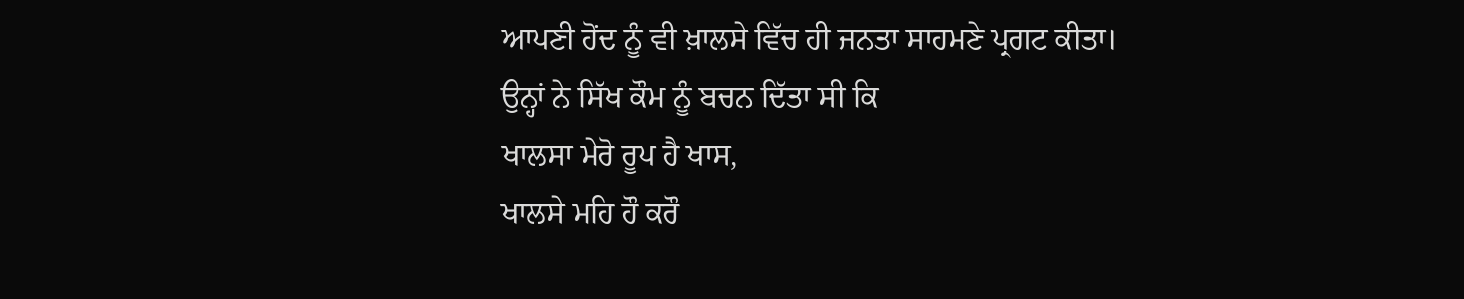ਆਪਣੀ ਹੋਂਦ ਨੂੰ ਵੀ ਖ਼ਾਲਸੇ ਵਿੱਚ ਹੀ ਜਨਤਾ ਸਾਹਮਣੇ ਪ੍ਰਗਟ ਕੀਤਾ। ਉਨ੍ਹਾਂ ਨੇ ਸਿੱਖ ਕੌਮ ਨੂੰ ਬਚਨ ਦਿੱਤਾ ਸੀ ਕਿ
ਖਾਲਸਾ ਮੇਰੋ ਰੂਪ ਹੈ ਖਾਸ,
ਖਾਲਸੇ ਮਹਿ ਹੌ ਕਰੌ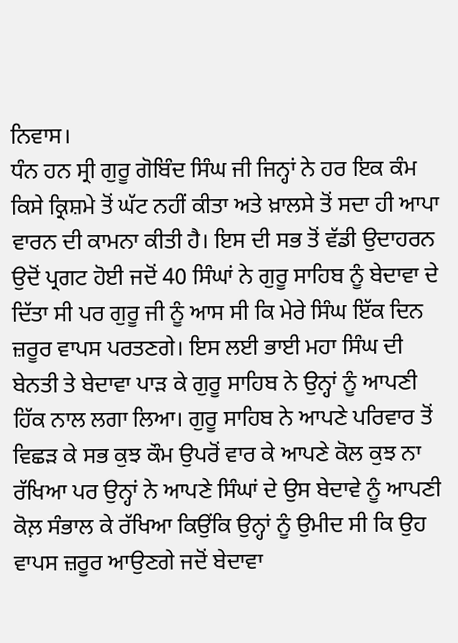ਨਿਵਾਸ।
ਧੰਨ ਹਨ ਸ੍ਰੀ ਗੁਰੂ ਗੋਬਿੰਦ ਸਿੰਘ ਜੀ ਜਿਨ੍ਹਾਂ ਨੇ ਹਰ ਇਕ ਕੰਮ ਕਿਸੇ ਕ੍ਰਿਸ਼ਮੇ ਤੋਂ ਘੱਟ ਨਹੀਂ ਕੀਤਾ ਅਤੇ ਖ਼ਾਲਸੇ ਤੋਂ ਸਦਾ ਹੀ ਆਪਾ ਵਾਰਨ ਦੀ ਕਾਮਨਾ ਕੀਤੀ ਹੈ। ਇਸ ਦੀ ਸਭ ਤੋਂ ਵੱਡੀ ਉਦਾਹਰਨ ਉਦੋਂ ਪ੍ਰਗਟ ਹੋਈ ਜਦੋਂ 40 ਸਿੰਘਾਂ ਨੇ ਗੁਰੂ ਸਾਹਿਬ ਨੂੰ ਬੇਦਾਵਾ ਦੇ ਦਿੱਤਾ ਸੀ ਪਰ ਗੁਰੂ ਜੀ ਨੂੰ ਆਸ ਸੀ ਕਿ ਮੇਰੇ ਸਿੰਘ ਇੱਕ ਦਿਨ ਜ਼ਰੂਰ ਵਾਪਸ ਪਰਤਣਗੇ। ਇਸ ਲਈ ਭਾਈ ਮਹਾ ਸਿੰਘ ਦੀ ਬੇਨਤੀ ਤੇ ਬੇਦਾਵਾ ਪਾੜ ਕੇ ਗੁਰੂ ਸਾਹਿਬ ਨੇ ਉਨ੍ਹਾਂ ਨੂੰ ਆਪਣੀ ਹਿੱਕ ਨਾਲ ਲਗਾ ਲਿਆ। ਗੁਰੂ ਸਾਹਿਬ ਨੇ ਆਪਣੇ ਪਰਿਵਾਰ ਤੋਂ ਵਿਛੜ ਕੇ ਸਭ ਕੁਝ ਕੌਮ ਉਪਰੋਂ ਵਾਰ ਕੇ ਆਪਣੇ ਕੋਲ ਕੁਝ ਨਾ ਰੱਖਿਆ ਪਰ ਉਨ੍ਹਾਂ ਨੇ ਆਪਣੇ ਸਿੰਘਾਂ ਦੇ ਉਸ ਬੇਦਾਵੇ ਨੂੰ ਆਪਣੀ ਕੋਲ਼ ਸੰਭਾਲ ਕੇ ਰੱਖਿਆ ਕਿਉਂਕਿ ਉਨ੍ਹਾਂ ਨੂੰ ਉਮੀਦ ਸੀ ਕਿ ਉਹ ਵਾਪਸ ਜ਼ਰੂਰ ਆਉਣਗੇ ਜਦੋਂ ਬੇਦਾਵਾ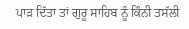ਪਾੜ ਦਿੱਤਾ ਤਾਂ ਗੁਰੂ ਸਾਹਿਬ ਨੂੰ ਕਿੰਨੀ ਤਸੱਲੀ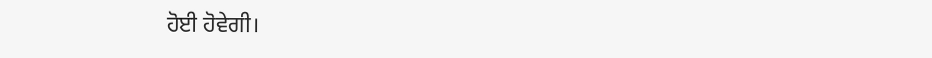ਹੋਈ ਹੋਵੇਗੀ।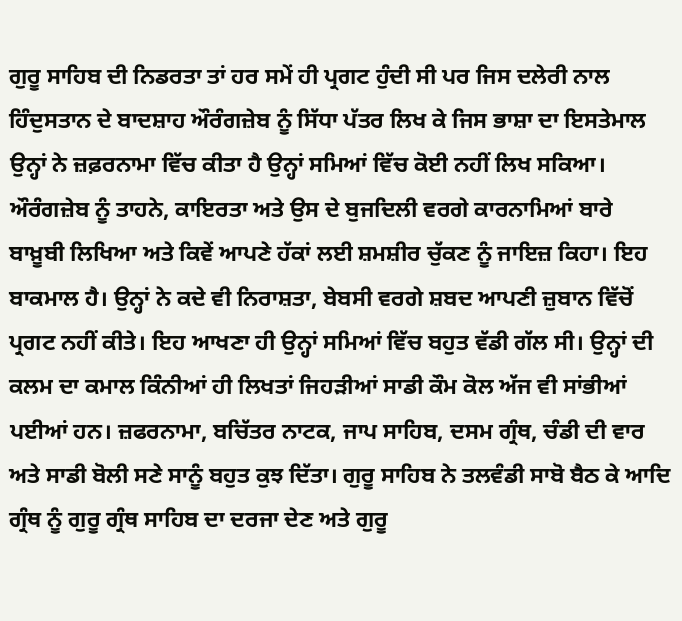ਗੁਰੂ ਸਾਹਿਬ ਦੀ ਨਿਡਰਤਾ ਤਾਂ ਹਰ ਸਮੇਂ ਹੀ ਪ੍ਰਗਟ ਹੁੰਦੀ ਸੀ ਪਰ ਜਿਸ ਦਲੇਰੀ ਨਾਲ ਹਿੰਦੁਸਤਾਨ ਦੇ ਬਾਦਸ਼ਾਹ ਔਰੰਗਜ਼ੇਬ ਨੂੰ ਸਿੱਧਾ ਪੱਤਰ ਲਿਖ ਕੇ ਜਿਸ ਭਾਸ਼ਾ ਦਾ ਇਸਤੇਮਾਲ ਉਨ੍ਹਾਂ ਨੇ ਜ਼ਫ਼ਰਨਾਮਾ ਵਿੱਚ ਕੀਤਾ ਹੈ ਉਨ੍ਹਾਂ ਸਮਿਆਂ ਵਿੱਚ ਕੋਈ ਨਹੀਂ ਲਿਖ ਸਕਿਆ। ਔਰੰਗਜ਼ੇਬ ਨੂੰ ਤਾਹਨੇ, ਕਾਇਰਤਾ ਅਤੇ ਉਸ ਦੇ ਬੁਜਦਿਲੀ ਵਰਗੇ ਕਾਰਨਾਮਿਆਂ ਬਾਰੇ ਬਾਖ਼ੂਬੀ ਲਿਖਿਆ ਅਤੇ ਕਿਵੇਂ ਆਪਣੇ ਹੱਕਾਂ ਲਈ ਸ਼ਮਸ਼ੀਰ ਚੁੱਕਣ ਨੂੰ ਜਾਇਜ਼ ਕਿਹਾ। ਇਹ ਬਾਕਮਾਲ ਹੈ। ਉਨ੍ਹਾਂ ਨੇ ਕਦੇ ਵੀ ਨਿਰਾਸ਼ਤਾ, ਬੇਬਸੀ ਵਰਗੇ ਸ਼ਬਦ ਆਪਣੀ ਜ਼ੁਬਾਨ ਵਿੱਚੋਂ ਪ੍ਰਗਟ ਨਹੀਂ ਕੀਤੇ। ਇਹ ਆਖਣਾ ਹੀ ਉਨ੍ਹਾਂ ਸਮਿਆਂ ਵਿੱਚ ਬਹੁਤ ਵੱਡੀ ਗੱਲ ਸੀ। ਉਨ੍ਹਾਂ ਦੀ ਕਲਮ ਦਾ ਕਮਾਲ ਕਿੰਨੀਆਂ ਹੀ ਲਿਖਤਾਂ ਜਿਹੜੀਆਂ ਸਾਡੀ ਕੌਮ ਕੋਲ ਅੱਜ ਵੀ ਸਾਂਭੀਆਂ ਪਈਆਂ ਹਨ। ਜ਼ਫਰਨਾਮਾ, ਬਚਿੱਤਰ ਨਾਟਕ, ਜਾਪ ਸਾਹਿਬ, ਦਸਮ ਗ੍ਰੰਥ, ਚੰਡੀ ਦੀ ਵਾਰ ਅਤੇ ਸਾਡੀ ਬੋਲੀ ਸਣੇ ਸਾਨੂੰ ਬਹੁਤ ਕੁਝ ਦਿੱਤਾ। ਗੁਰੂ ਸਾਹਿਬ ਨੇ ਤਲਵੰਡੀ ਸਾਬੋ ਬੈਠ ਕੇ ਆਦਿ ਗ੍ਰੰਥ ਨੂੰ ਗੁਰੂ ਗ੍ਰੰਥ ਸਾਹਿਬ ਦਾ ਦਰਜਾ ਦੇਣ ਅਤੇ ਗੁਰੂ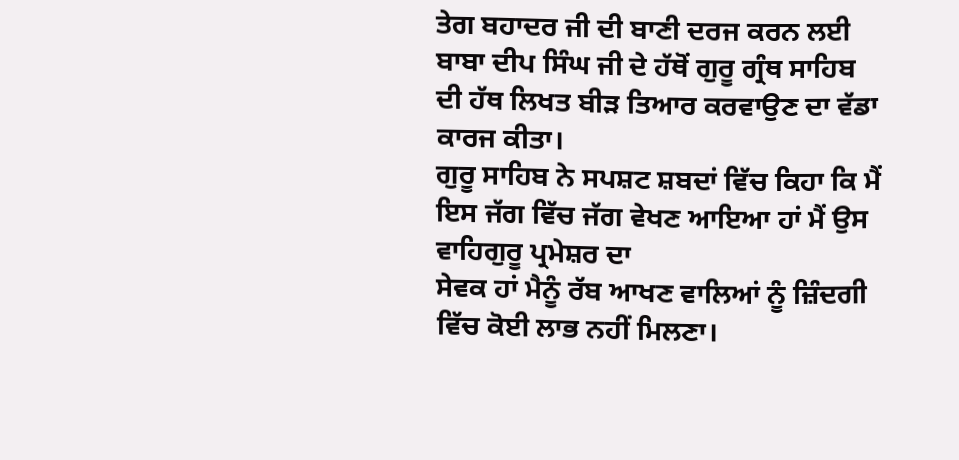ਤੇਗ ਬਹਾਦਰ ਜੀ ਦੀ ਬਾਣੀ ਦਰਜ ਕਰਨ ਲਈ ਬਾਬਾ ਦੀਪ ਸਿੰਘ ਜੀ ਦੇ ਹੱਥੋਂ ਗੁਰੂ ਗ੍ਰੰਥ ਸਾਹਿਬ ਦੀ ਹੱਥ ਲਿਖਤ ਬੀੜ ਤਿਆਰ ਕਰਵਾਉਣ ਦਾ ਵੱਡਾ ਕਾਰਜ ਕੀਤਾ।
ਗੁਰੂ ਸਾਹਿਬ ਨੇ ਸਪਸ਼ਟ ਸ਼ਬਦਾਂ ਵਿੱਚ ਕਿਹਾ ਕਿ ਮੈਂ ਇਸ ਜੱਗ ਵਿੱਚ ਜੱਗ ਵੇਖਣ ਆਇਆ ਹਾਂ ਮੈਂ ਉਸ ਵਾਹਿਗੁਰੂ ਪ੍ਰਮੇਸ਼ਰ ਦਾ
ਸੇਵਕ ਹਾਂ ਮੈਨੂੰ ਰੱਬ ਆਖਣ ਵਾਲਿਆਂ ਨੂੰ ਜ਼ਿੰਦਗੀ ਵਿੱਚ ਕੋਈ ਲਾਭ ਨਹੀਂ ਮਿਲਣਾ।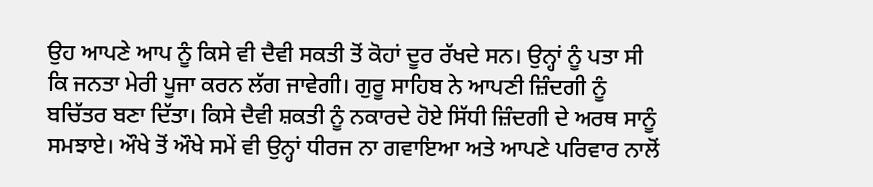ਉਹ ਆਪਣੇ ਆਪ ਨੂੰ ਕਿਸੇ ਵੀ ਦੈਵੀ ਸਕਤੀ ਤੋਂ ਕੋਹਾਂ ਦੂਰ ਰੱਖਦੇ ਸਨ। ਉਨ੍ਹਾਂ ਨੂੰ ਪਤਾ ਸੀ ਕਿ ਜਨਤਾ ਮੇਰੀ ਪੂਜਾ ਕਰਨ ਲੱਗ ਜਾਵੇਗੀ। ਗੁਰੂ ਸਾਹਿਬ ਨੇ ਆਪਣੀ ਜ਼ਿੰਦਗੀ ਨੂੰ ਬਚਿੱਤਰ ਬਣਾ ਦਿੱਤਾ। ਕਿਸੇ ਦੈਵੀ ਸ਼ਕਤੀ ਨੂੰ ਨਕਾਰਦੇ ਹੋਏ ਸਿੱਧੀ ਜ਼ਿੰਦਗੀ ਦੇ ਅਰਥ ਸਾਨੂੰ ਸਮਝਾਏ। ਔਖੇ ਤੋਂ ਔਖੇ ਸਮੇਂ ਵੀ ਉਨ੍ਹਾਂ ਧੀਰਜ ਨਾ ਗਵਾਇਆ ਅਤੇ ਆਪਣੇ ਪਰਿਵਾਰ ਨਾਲੋਂ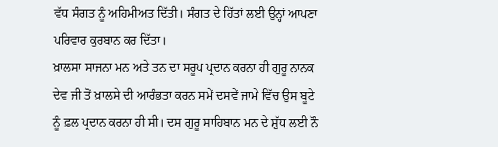ਵੱਧ ਸੰਗਤ ਨੂੰ ਅਹਿਮੀਅਤ ਦਿੱਤੀ। ਸੰਗਤ ਦੇ ਹਿੱਤਾਂ ਲਈ ਉਨ੍ਹਾਂ ਆਪਣਾ ਪਰਿਵਾਰ ਕੁਰਬਾਨ ਕਰ ਦਿੱਤਾ।
ਖ਼ਾਲਸਾ ਸਾਜਨਾ ਮਨ ਅਤੇ ਤਨ ਦਾ ਸਰੂਪ ਪ੍ਰਦਾਨ ਕਰਨਾ ਹੀ ਗੁਰੂ ਨਾਨਕ ਦੇਵ ਜੀ ਤੋਂ ਖ਼ਾਲਸੇ ਦੀ ਆਰੰਭਤਾ ਕਰਨ ਸਮੇਂ ਦਸਵੇਂ ਜਾਮੇ ਵਿੱਚ ਉਸ ਬੂਟੇ ਨੂੰ ਫ਼ਲ ਪ੍ਰਦਾਨ ਕਰਨਾ ਹੀ ਸੀ। ਦਸ ਗੁਰੂ ਸਾਹਿਬਾਨ ਮਨ ਦੇ ਸ਼ੁੱਧ ਲਈ ਨੌ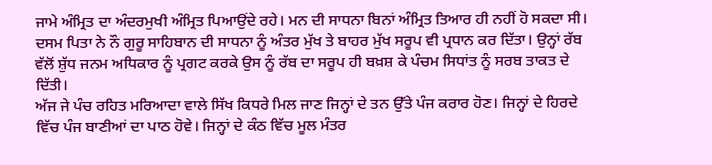ਜਾਮੇ ਅੰਮ੍ਰਿਤ ਦਾ ਅੰਦਰਮੁਖੀ ਅੰਮ੍ਰਿਤ ਪਿਆਉਂਦੇ ਰਹੇ। ਮਨ ਦੀ ਸਾਧਨਾ ਬਿਨਾਂ ਅੰਮ੍ਰਿਤ ਤਿਆਰ ਹੀ ਨਹੀਂ ਹੋ ਸਕਦਾ ਸੀ। ਦਸਮ ਪਿਤਾ ਨੇ ਨੌ ਗੁਰੂ ਸਾਹਿਬਾਨ ਦੀ ਸਾਧਨਾ ਨੂੰ ਅੰਤਰ ਮੁੱਖ ਤੇ ਬਾਹਰ ਮੁੱਖ ਸਰੂਪ ਵੀ ਪ੍ਰਧਾਨ ਕਰ ਦਿੱਤਾ। ਉਨ੍ਹਾਂ ਰੱਬ ਵੱਲੋਂ ਸ਼ੁੱਧ ਜਨਮ ਅਧਿਕਾਰ ਨੂੰ ਪ੍ਰਗਟ ਕਰਕੇ ਉਸ ਨੂੰ ਰੱਬ ਦਾ ਸਰੂਪ ਹੀ ਬਖ਼ਸ਼ ਕੇ ਪੰਚਮ ਸਿਧਾਂਤ ਨੂੰ ਸਰਬ ਤਾਕਤ ਦੇ ਦਿੱਤੀ।
ਅੱਜ ਜੇ ਪੰਚ ਰਹਿਤ ਮਰਿਆਦਾ ਵਾਲੇ ਸਿੱਖ ਕਿਧਰੇ ਮਿਲ ਜਾਣ ਜਿਨ੍ਹਾਂ ਦੇ ਤਨ ਉੱਤੇ ਪੰਜ ਕਰਾਰ ਹੋਣ। ਜਿਨ੍ਹਾਂ ਦੇ ਹਿਰਦੇ ਵਿੱਚ ਪੰਜ ਬਾਣੀਆਂ ਦਾ ਪਾਠ ਹੋਵੇ। ਜਿਨ੍ਹਾਂ ਦੇ ਕੰਠ ਵਿੱਚ ਮੂਲ ਮੰਤਰ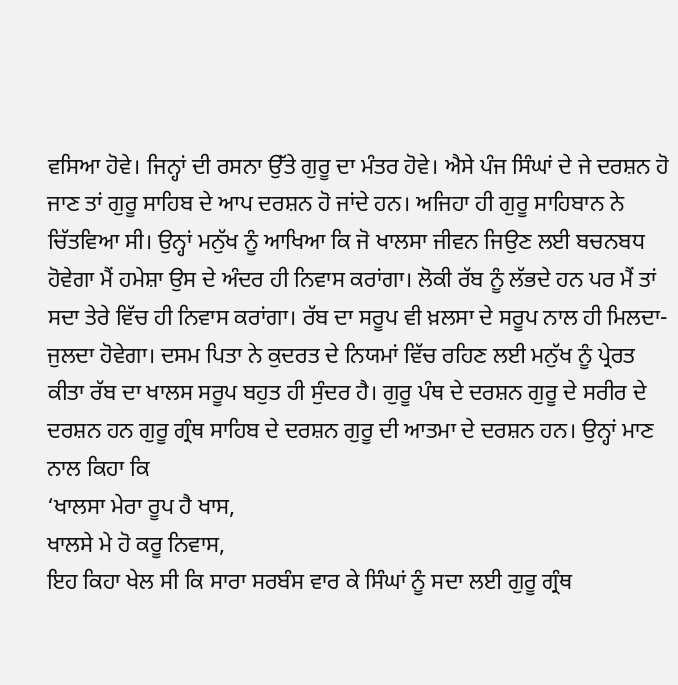ਵਸਿਆ ਹੋਵੇ। ਜਿਨ੍ਹਾਂ ਦੀ ਰਸਨਾ ਉੱਤੇ ਗੁਰੂ ਦਾ ਮੰਤਰ ਹੋਵੇ। ਐਸੇ ਪੰਜ ਸਿੰਘਾਂ ਦੇ ਜੇ ਦਰਸ਼ਨ ਹੋ ਜਾਣ ਤਾਂ ਗੁਰੂ ਸਾਹਿਬ ਦੇ ਆਪ ਦਰਸ਼ਨ ਹੋ ਜਾਂਦੇ ਹਨ। ਅਜਿਹਾ ਹੀ ਗੁਰੂ ਸਾਹਿਬਾਨ ਨੇ ਚਿੱਤਵਿਆ ਸੀ। ਉਨ੍ਹਾਂ ਮਨੁੱਖ ਨੂੰ ਆਖਿਆ ਕਿ ਜੋ ਖਾਲਸਾ ਜੀਵਨ ਜਿਉਣ ਲਈ ਬਚਨਬਧ ਹੋਵੇਗਾ ਮੈਂ ਹਮੇਸ਼ਾ ਉਸ ਦੇ ਅੰਦਰ ਹੀ ਨਿਵਾਸ ਕਰਾਂਗਾ। ਲੋਕੀ ਰੱਬ ਨੂੰ ਲੱਭਦੇ ਹਨ ਪਰ ਮੈਂ ਤਾਂ ਸਦਾ ਤੇਰੇ ਵਿੱਚ ਹੀ ਨਿਵਾਸ ਕਰਾਂਗਾ। ਰੱਬ ਦਾ ਸਰੂਪ ਵੀ ਖ਼ਲਸਾ ਦੇ ਸਰੂਪ ਨਾਲ ਹੀ ਮਿਲਦਾ-ਜੁਲਦਾ ਹੋਵੇਗਾ। ਦਸਮ ਪਿਤਾ ਨੇ ਕੁਦਰਤ ਦੇ ਨਿਯਮਾਂ ਵਿੱਚ ਰਹਿਣ ਲਈ ਮਨੁੱਖ ਨੂੰ ਪ੍ਰੇਰਤ ਕੀਤਾ ਰੱਬ ਦਾ ਖਾਲਸ ਸਰੂਪ ਬਹੁਤ ਹੀ ਸੁੰਦਰ ਹੈ। ਗੁਰੂ ਪੰਥ ਦੇ ਦਰਸ਼ਨ ਗੁਰੂ ਦੇ ਸਰੀਰ ਦੇ ਦਰਸ਼ਨ ਹਨ ਗੁਰੂ ਗ੍ਰੰਥ ਸਾਹਿਬ ਦੇ ਦਰਸ਼ਨ ਗੁਰੂ ਦੀ ਆਤਮਾ ਦੇ ਦਰਸ਼ਨ ਹਨ। ਉਨ੍ਹਾਂ ਮਾਣ ਨਾਲ ਕਿਹਾ ਕਿ
‘ਖਾਲਸਾ ਮੇਰਾ ਰੂਪ ਹੈ ਖਾਸ,
ਖਾਲਸੇ ਮੇ ਹੋ ਕਰੂ ਨਿਵਾਸ,
ਇਹ ਕਿਹਾ ਖੇਲ ਸੀ ਕਿ ਸਾਰਾ ਸਰਬੰਸ ਵਾਰ ਕੇ ਸਿੰਘਾਂ ਨੂੰ ਸਦਾ ਲਈ ਗੁਰੂ ਗ੍ਰੰਥ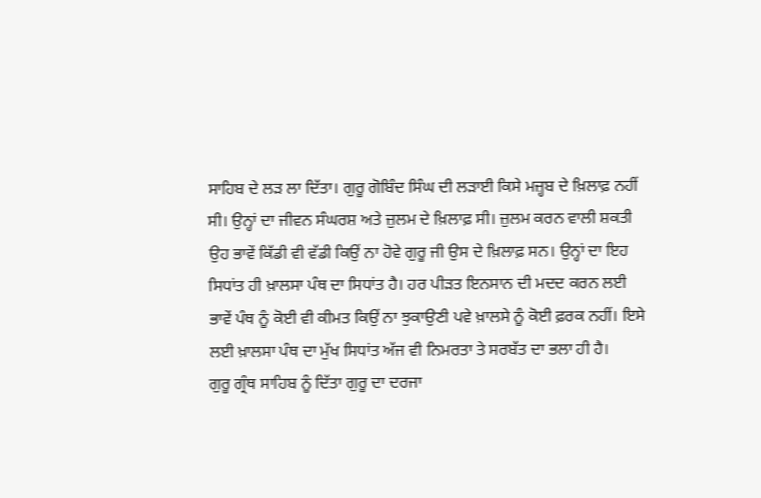ਸਾਹਿਬ ਦੇ ਲੜ ਲਾ ਦਿੱਤਾ। ਗੁਰੂ ਗੋਬਿੰਦ ਸਿੰਘ ਦੀ ਲੜਾਈ ਕਿਸੇ ਮਜ਼੍ਹਬ ਦੇ ਖ਼ਿਲਾਫ਼ ਨਹੀਂ ਸੀ। ਉਨ੍ਹਾਂ ਦਾ ਜੀਵਨ ਸੰਘਰਸ਼ ਅਤੇ ਜ਼ੁਲਮ ਦੇ ਖ਼ਿਲਾਫ਼ ਸੀ। ਜ਼ੁਲਮ ਕਰਨ ਵਾਲੀ ਸ਼ਕਤੀ ਉਹ ਭਾਵੇਂ ਕਿੱਡੀ ਵੀ ਵੱਡੀ ਕਿਉਂ ਨਾ ਹੋਵੇ ਗੁਰੂ ਜੀ ਉਸ ਦੇ ਖ਼ਿਲਾਫ਼ ਸਨ। ਉਨ੍ਹਾਂ ਦਾ ਇਹ ਸਿਧਾਂਤ ਹੀ ਖ਼ਾਲਸਾ ਪੰਥ ਦਾ ਸਿਧਾਂਤ ਹੈ। ਹਰ ਪੀੜਤ ਇਨਸਾਨ ਦੀ ਮਦਦ ਕਰਨ ਲਈ ਭਾਵੇਂ ਪੰਥ ਨੂੰ ਕੋਈ ਵੀ ਕੀਮਤ ਕਿਉਂ ਨਾ ਝੁਕਾਉਣੀ ਪਵੇ ਖ਼ਾਲਸੇ ਨੂੰ ਕੋਈ ਫ਼ਰਕ ਨਹੀਂ। ਇਸੇ ਲਈ ਖ਼ਾਲਸਾ ਪੰਥ ਦਾ ਮੁੱਖ ਸਿਧਾਂਤ ਅੱਜ ਵੀ ਨਿਮਰਤਾ ਤੇ ਸਰਬੱਤ ਦਾ ਭਲਾ ਹੀ ਹੈ।
ਗੁਰੂ ਗ੍ਰੰਥ ਸਾਹਿਬ ਨੂੰ ਦਿੱਤਾ ਗੁਰੂ ਦਾ ਦਰਜਾ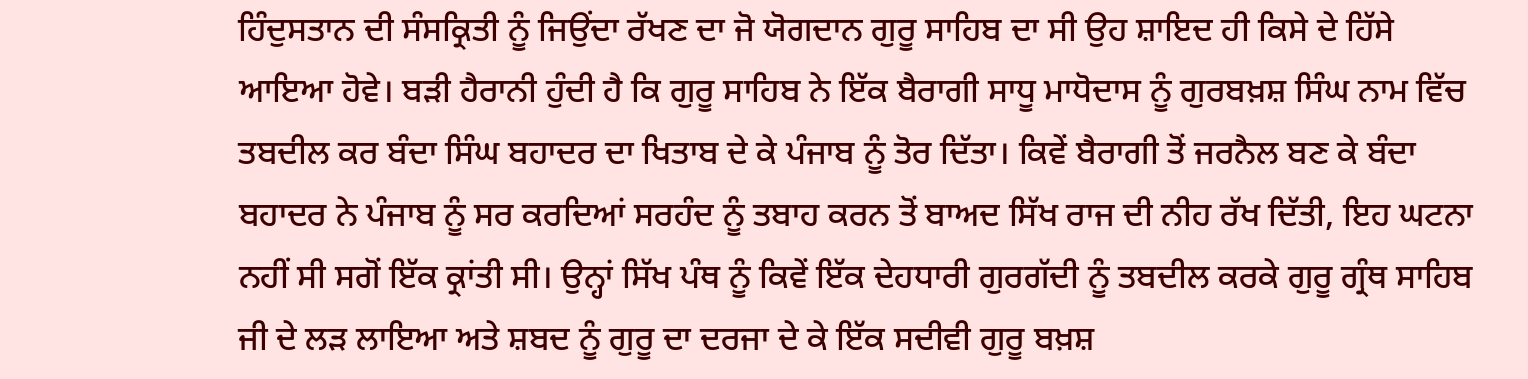ਹਿੰਦੁਸਤਾਨ ਦੀ ਸੰਸਕ੍ਰਿਤੀ ਨੂੰ ਜਿਉਂਦਾ ਰੱਖਣ ਦਾ ਜੋ ਯੋਗਦਾਨ ਗੁਰੂ ਸਾਹਿਬ ਦਾ ਸੀ ਉਹ ਸ਼ਾਇਦ ਹੀ ਕਿਸੇ ਦੇ ਹਿੱਸੇ ਆਇਆ ਹੋਵੇ। ਬੜੀ ਹੈਰਾਨੀ ਹੁੰਦੀ ਹੈ ਕਿ ਗੁਰੂ ਸਾਹਿਬ ਨੇ ਇੱਕ ਬੈਰਾਗੀ ਸਾਧੂ ਮਾਧੋਦਾਸ ਨੂੰ ਗੁਰਬਖ਼ਸ਼ ਸਿੰਘ ਨਾਮ ਵਿੱਚ ਤਬਦੀਲ ਕਰ ਬੰਦਾ ਸਿੰਘ ਬਹਾਦਰ ਦਾ ਖਿਤਾਬ ਦੇ ਕੇ ਪੰਜਾਬ ਨੂੰ ਤੋਰ ਦਿੱਤਾ। ਕਿਵੇਂ ਬੈਰਾਗੀ ਤੋਂ ਜਰਨੈਲ ਬਣ ਕੇ ਬੰਦਾ ਬਹਾਦਰ ਨੇ ਪੰਜਾਬ ਨੂੰ ਸਰ ਕਰਦਿਆਂ ਸਰਹੰਦ ਨੂੰ ਤਬਾਹ ਕਰਨ ਤੋਂ ਬਾਅਦ ਸਿੱਖ ਰਾਜ ਦੀ ਨੀਹ ਰੱਖ ਦਿੱਤੀ, ਇਹ ਘਟਨਾ ਨਹੀਂ ਸੀ ਸਗੋਂ ਇੱਕ ਕ੍ਰਾਂਤੀ ਸੀ। ਉਨ੍ਹਾਂ ਸਿੱਖ ਪੰਥ ਨੂੰ ਕਿਵੇਂ ਇੱਕ ਦੇਹਧਾਰੀ ਗੁਰਗੱਦੀ ਨੂੰ ਤਬਦੀਲ ਕਰਕੇ ਗੁਰੂ ਗ੍ਰੰਥ ਸਾਹਿਬ ਜੀ ਦੇ ਲੜ ਲਾਇਆ ਅਤੇ ਸ਼ਬਦ ਨੂੰ ਗੁਰੂ ਦਾ ਦਰਜਾ ਦੇ ਕੇ ਇੱਕ ਸਦੀਵੀ ਗੁਰੂ ਬਖ਼ਸ਼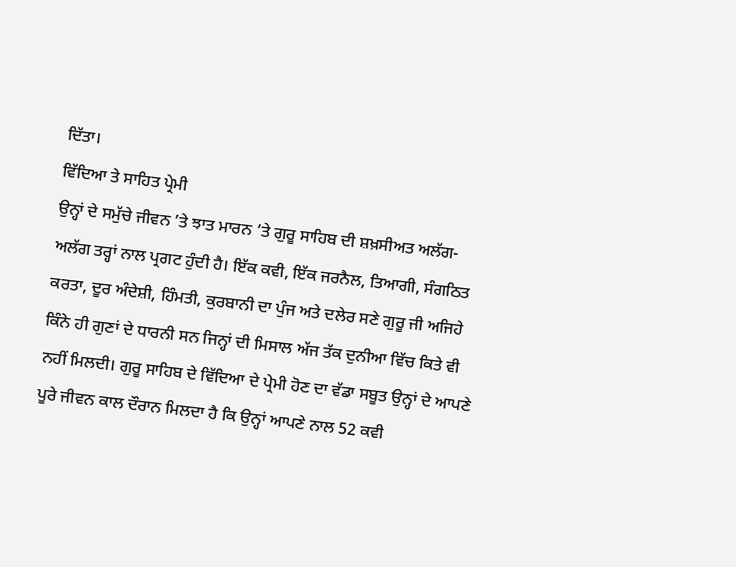ਦਿੱਤਾ।
ਵਿੱਦਿਆ ਤੇ ਸਾਹਿਤ ਪ੍ਰੇਮੀ
ਉਨ੍ਹਾਂ ਦੇ ਸਮੁੱਚੇ ਜੀਵਨ ’ਤੇ ਝਾਤ ਮਾਰਨ ’ਤੇ ਗੁਰੂ ਸਾਹਿਬ ਦੀ ਸ਼ਖ਼ਸੀਅਤ ਅਲੱਗ-ਅਲੱਗ ਤਰ੍ਹਾਂ ਨਾਲ ਪ੍ਰਗਟ ਹੁੰਦੀ ਹੈ। ਇੱਕ ਕਵੀ, ਇੱਕ ਜਰਨੈਲ, ਤਿਆਗੀ, ਸੰਗਠਿਤ ਕਰਤਾ, ਦੂਰ ਅੰਦੇਸ਼ੀ, ਹਿੰਮਤੀ, ਕੁਰਬਾਨੀ ਦਾ ਪੁੰਜ ਅਤੇ ਦਲੇਰ ਸਣੇ ਗੁਰੂ ਜੀ ਅਜਿਹੇ ਕਿੰਨੇ ਹੀ ਗੁਣਾਂ ਦੇ ਧਾਰਨੀ ਸਨ ਜਿਨ੍ਹਾਂ ਦੀ ਮਿਸਾਲ ਅੱਜ ਤੱਕ ਦੁਨੀਆ ਵਿੱਚ ਕਿਤੇ ਵੀ ਨਹੀਂ ਮਿਲਦੀ। ਗੁਰੂ ਸਾਹਿਬ ਦੇ ਵਿੱਦਿਆ ਦੇ ਪ੍ਰੇਮੀ ਹੋਣ ਦਾ ਵੱਡਾ ਸਬੂਤ ਉਨ੍ਹਾਂ ਦੇ ਆਪਣੇ ਪੂਰੇ ਜੀਵਨ ਕਾਲ ਦੌਰਾਨ ਮਿਲਦਾ ਹੈ ਕਿ ਉਨ੍ਹਾਂ ਆਪਣੇ ਨਾਲ 52 ਕਵੀ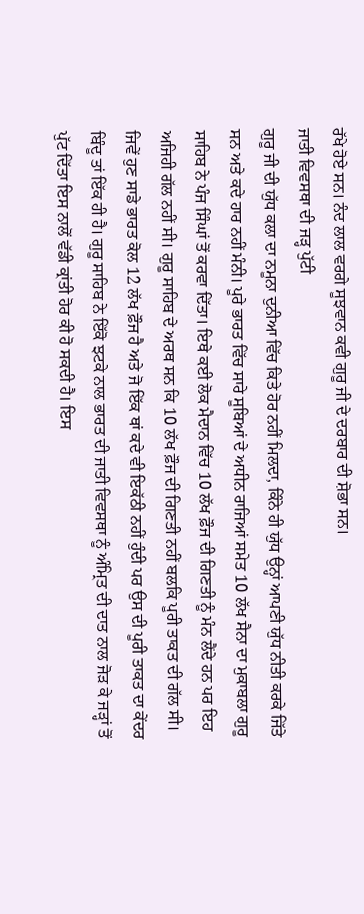ਰੱਖੇ ਹੋਏ ਸਨ। ਨੰਦ ਲਾਲ ਵਰਗੇ ਸੂਝਵਾਨ ਕਵੀ ਗੁਰੂ ਜੀ ਦੇ ਦਰਬਾਰ ਦੀ ਸ਼ੋਭਾ ਸਨ।
ਜਾਤੀ ਵਿਵਸਥਾ ਦੀ ਜੜ੍ਹ ਪੁੱਟੀ
ਗੁਰੂ ਜੀ ਦੀ ਯੁੱਧ ਕਲਾ ਦਾ ਨਮੂਨਾ ਦੁਨੀਆ ਵਿੱਚ ਕਿਤੇ ਹੋਰ ਨਹੀਂ ਮਿਲਦਾ, ਕਿੰਨੇ ਹੀ ਯੁੱਧ ਉਨ੍ਹਾਂ ਆਪਣੀ ਯੁੱਧ ਨੀਤੀ ਕਰਕੇ ਜਿੱਤੇ ਸਨ ਅਤੇ ਕਦੇ ਹਾਰ ਨਹੀਂ ਮੰਨੀ। ਪੂਰੇ ਭਾਰਤ ਵਿੱਚ ਸਾਰੇ ਸੂਬਿਆਂ ਦੇ ਅਧੀਨ ਰਾਜਿਆਂ ਸਮੇਤ 10 ਲੱਖ ਸੈਨਾ ਦਾ ਮੁਕਾਬਲਾ ਗੁਰੂ ਸਾਹਿਬ ਨੇ ਪੰਜ ਸਿੰਘਾਂ ਤੋਂ ਕਰਵਾ ਦਿੱਤਾ। ਇਥੇ ਕਈ ਲੋਕ ਮੈਦਾਨ ਵਿੱਚ 10 ਲੱਖ ਫ਼ੌਜ ਦੀ ਗਿਣਤੀ ਨੂੰ ਮੰਨ ਲੈਂਦੇ ਹਨ ਪਰ ਇਹ ਅਜਿਹੀ ਗੱਲ ਨਹੀਂ ਸੀ। ਗੁਰੂ ਸਾਹਿਬ ਦੇ ਅਰਥ ਸਨ ਕਿ 10 ਲੱਖ ਫ਼ੌਜ ਦੀ ਗਿਣਤੀ ਨਹੀਂ ਬਲਕਿ ਪੂਰੀ ਤਾਕਤ ਦੀ ਗੱਲ ਸੀ। ਜਿਵੇਂ ਹੁਣ ਸਾਡੇ ਭਾਰਤ ਕੋਲ 12 ਲੱਖ ਫ਼ੌਜ ਹੈ ਅਤੇ ਜੋ ਇੱਕ ਥਾਂ ਕਦੇ ਵੀ ਇਕੱਠੀ ਨਹੀਂ ਹੁੰਦੀ ਪਰ ਉਸ ਦੀ ਪੂਰੀ ਤਾਕਤ ਦਾ ਕੇਂਦਰ ਬਿੰਦੂ ਤਾਂ ਇੱਕ ਹੀ ਹੈ। ਗੁਰੂ ਸਾਹਿਬ ਨੇ ਇੱਕੋ ਝਟਕੇ ਨਾਲ ਭਾਰਤ ਦੀ ਜਾਤੀ ਵਿਵਸਥਾ ਨੂੰ ਅੰਮ੍ਰਿਤ ਦੀ ਦਾਤ ਨਾਲ ਜੋੜ ਕੇ ਜੜ੍ਹਾਂ ਤੋਂ ਪੁੱਟ ਦਿੱਤਾ ਇਸ ਨਾਲੋਂ ਵੱਡੀ ਕ੍ਰਾਂਤੀ ਹੋਰ ਕੀ ਹੋ ਸਕਦੀ ਹੈ। ਇਸ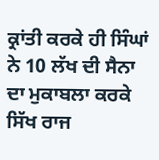ਕ੍ਰਾਂਤੀ ਕਰਕੇ ਹੀ ਸਿੰਘਾਂ ਨੇ 10 ਲੱਖ ਦੀ ਸੈਨਾ ਦਾ ਮੁਕਾਬਲਾ ਕਰਕੇ ਸਿੱਖ ਰਾਜ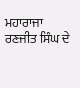ਮਹਾਰਾਜਾ ਰਣਜੀਤ ਸਿੰਘ ਦੇ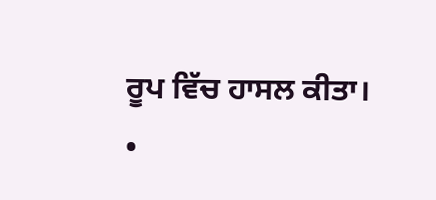ਰੂਪ ਵਿੱਚ ਹਾਸਲ ਕੀਤਾ।
•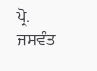ਪ੍ਰੋ. ਜਸਵੰਤ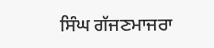ਸਿੰਘ ਗੱਜਣਮਾਜਰਾ